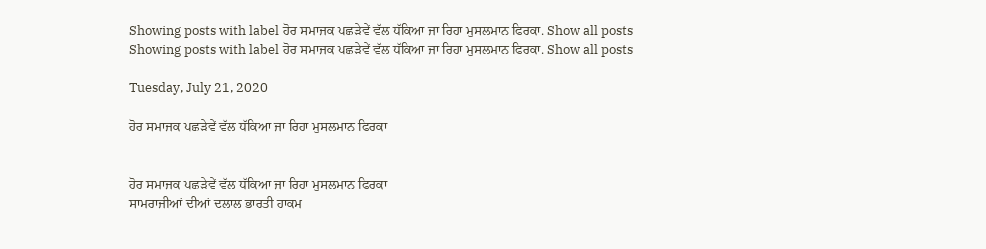Showing posts with label ਹੋਰ ਸਮਾਜਕ ਪਛੜੇਵੇਂ ਵੱਲ ਧੱਕਿਆ ਜਾ ਰਿਹਾ ਮੁਸਲਮਾਨ ਫਿਰਕਾ. Show all posts
Showing posts with label ਹੋਰ ਸਮਾਜਕ ਪਛੜੇਵੇਂ ਵੱਲ ਧੱਕਿਆ ਜਾ ਰਿਹਾ ਮੁਸਲਮਾਨ ਫਿਰਕਾ. Show all posts

Tuesday, July 21, 2020

ਹੋਰ ਸਮਾਜਕ ਪਛੜੇਵੇਂ ਵੱਲ ਧੱਕਿਆ ਜਾ ਰਿਹਾ ਮੁਸਲਮਾਨ ਫਿਰਕਾ


ਹੋਰ ਸਮਾਜਕ ਪਛੜੇਵੇਂ ਵੱਲ ਧੱਕਿਆ ਜਾ ਰਿਹਾ ਮੁਸਲਮਾਨ ਫਿਰਕਾ
ਸਾਮਰਾਜੀਆਂ ਦੀਆਂ ਦਲਾਲ ਭਾਰਤੀ ਹਾਕਮ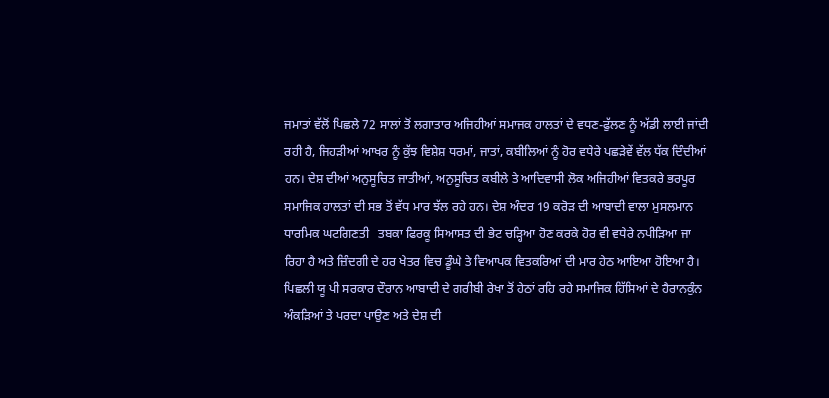ਜਮਾਤਾਂ ਵੱਲੋਂ ਪਿਛਲੇ 72 ਸਾਲਾਂ ਤੋਂ ਲਗਾਤਾਰ ਅਜਿਹੀਆਂ ਸਮਾਜਕ ਹਾਲਤਾਂ ਦੇ ਵਧਣ-ਫੁੱਲਣ ਨੂੰ ਅੱਡੀ ਲਾਈ ਜਾਂਦੀ ਰਹੀ ਹੈ, ਜਿਹੜੀਆਂ ਆਖਰ ਨੂੰ ਕੁੱਝ ਵਿਸ਼ੇਸ਼ ਧਰਮਾਂ, ਜਾਤਾਂ, ਕਬੀਲਿਆਂ ਨੂੰ ਹੋਰ ਵਧੇਰੇ ਪਛੜੇਵੇਂ ਵੱਲ ਧੱਕ ਦਿੰਦੀਆਂ ਹਨ। ਦੇਸ਼ ਦੀਆਂ ਅਨੁਸੂਚਿਤ ਜਾਤੀਆਂ, ਅਨੁਸੂਚਿਤ ਕਬੀਲੇ ਤੇ ਆਦਿਵਾਸੀ ਲੋਕ ਅਜਿਹੀਆਂ ਵਿਤਕਰੇ ਭਰਪੂਰ ਸਮਾਜਿਕ ਹਾਲਤਾਂ ਦੀ ਸਭ ਤੋਂ ਵੱਧ ਮਾਰ ਝੱਲ ਰਹੇ ਹਨ। ਦੇਸ਼ ਅੰਦਰ 19 ਕਰੋੜ ਦੀ ਆਬਾਦੀ ਵਾਲਾ ਮੁਸਲਮਾਨ ਧਾਰਮਿਕ ਘਟਗਿਣਤੀ   ਤਬਕਾ ਫਿਰਕੂ ਸਿਆਸਤ ਦੀ ਭੇਟ ਚੜ੍ਹਿਆ ਹੋਣ ਕਰਕੇ ਹੋਰ ਵੀ ਵਧੇਰੇ ਨਪੀੜਿਆ ਜਾ ਰਿਹਾ ਹੈ ਅਤੇ ਜ਼ਿੰਦਗੀ ਦੇ ਹਰ ਖੇਤਰ ਵਿਚ ਡੂੰਘੇ ਤੇ ਵਿਆਪਕ ਵਿਤਕਰਿਆਂ ਦੀ ਮਾਰ ਹੇਠ ਆਇਆ ਹੋਇਆ ਹੈ।
ਪਿਛਲੀ ਯੂ ਪੀ ਸਰਕਾਰ ਦੌਰਾਨ ਆਬਾਦੀ ਦੇ ਗਰੀਬੀ ਰੇਖਾ ਤੋਂ ਹੇਠਾਂ ਰਹਿ ਰਹੇ ਸਮਾਜਿਕ ਹਿੱਸਿਆਂ ਦੇ ਹੈਰਾਨਕੁੰਨ ਅੰਕੜਿਆਂ ਤੇ ਪਰਦਾ ਪਾਉਣ ਅਤੇ ਦੇਸ਼ ਦੀ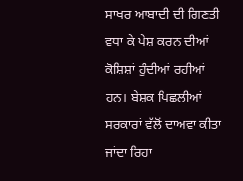ਸਾਖਰ ਆਬਾਦੀ ਦੀ ਗਿਣਤੀ ਵਧਾ ਕੇ ਪੇਸ਼ ਕਰਨ ਦੀਆਂ ਕੋਸ਼ਿਸ਼ਾਂ ਹੁੰਦੀਆਂ ਰਹੀਆਂ ਹਨ। ਬੇਸ਼ਕ ਪਿਛਲੀਆਂ ਸਰਕਾਰਾਂ ਵੱਲੋਂ ਦਾਅਵਾ ਕੀਤਾ ਜਾਂਦਾ ਰਿਹਾ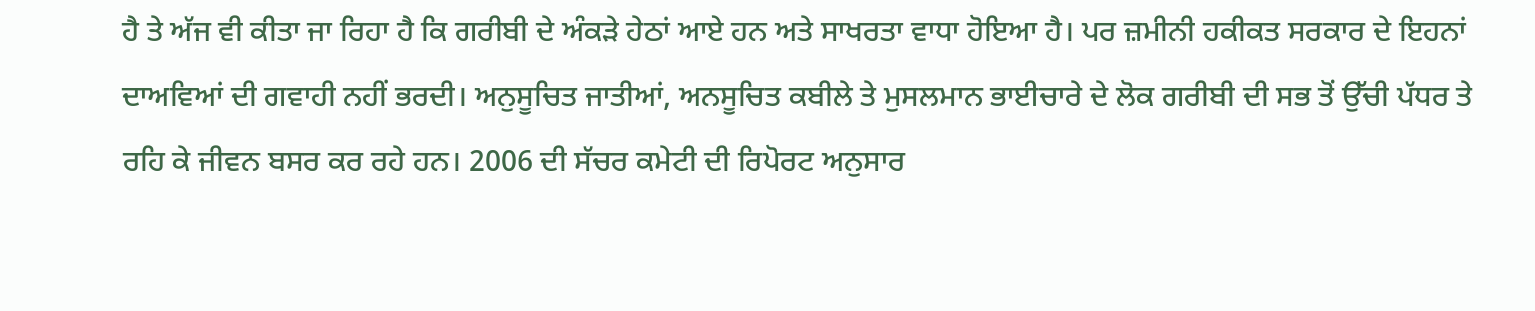ਹੈ ਤੇ ਅੱਜ ਵੀ ਕੀਤਾ ਜਾ ਰਿਹਾ ਹੈ ਕਿ ਗਰੀਬੀ ਦੇ ਅੰਕੜੇ ਹੇਠਾਂ ਆਏ ਹਨ ਅਤੇ ਸਾਖਰਤਾ ਵਾਧਾ ਹੋਇਆ ਹੈ। ਪਰ ਜ਼ਮੀਨੀ ਹਕੀਕਤ ਸਰਕਾਰ ਦੇ ਇਹਨਾਂ ਦਾਅਵਿਆਂ ਦੀ ਗਵਾਹੀ ਨਹੀਂ ਭਰਦੀ। ਅਨੁਸੂਚਿਤ ਜਾਤੀਆਂ, ਅਨਸੂਚਿਤ ਕਬੀਲੇ ਤੇ ਮੁਸਲਮਾਨ ਭਾਈਚਾਰੇ ਦੇ ਲੋਕ ਗਰੀਬੀ ਦੀ ਸਭ ਤੋਂ ਉੱਚੀ ਪੱਧਰ ਤੇ ਰਹਿ ਕੇ ਜੀਵਨ ਬਸਰ ਕਰ ਰਹੇ ਹਨ। 2006 ਦੀ ਸੱਚਰ ਕਮੇਟੀ ਦੀ ਰਿਪੋਰਟ ਅਨੁਸਾਰ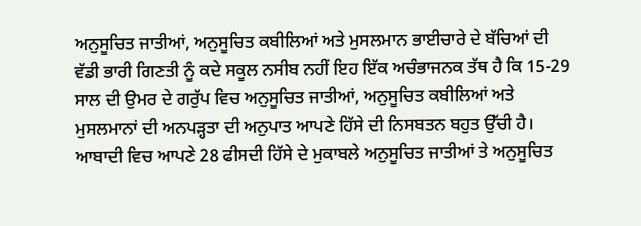ਅਨੁਸੂਚਿਤ ਜਾਤੀਆਂ, ਅਨੁਸੂਚਿਤ ਕਬੀਲਿਆਂ ਅਤੇ ਮੁਸਲਮਾਨ ਭਾਈਚਾਰੇ ਦੇ ਬੱਚਿਆਂ ਦੀ ਵੱਡੀ ਭਾਰੀ ਗਿਣਤੀ ਨੂੰ ਕਦੇ ਸਕੂਲ ਨਸੀਬ ਨਹੀਂ ਇਹ ਇੱਕ ਅਚੰਭਾਜਨਕ ਤੱਥ ਹੈ ਕਿ 15-29 ਸਾਲ ਦੀ ਉਮਰ ਦੇ ਗਰੁੱਪ ਵਿਚ ਅਨੁਸੂਚਿਤ ਜਾਤੀਆਂ, ਅਨੁਸੂਚਿਤ ਕਬੀਲਿਆਂ ਅਤੇ ਮੁਸਲਮਾਨਾਂ ਦੀ ਅਨਪੜ੍ਹਤਾ ਦੀ ਅਨੁਪਾਤ ਆਪਣੇ ਹਿੱਸੇ ਦੀ ਨਿਸਬਤਨ ਬਹੁਤ ਉੱਚੀ ਹੈ। ਆਬਾਦੀ ਵਿਚ ਆਪਣੇ 28 ਫੀਸਦੀ ਹਿੱਸੇ ਦੇ ਮੁਕਾਬਲੇ ਅਨੁਸੂਚਿਤ ਜਾਤੀਆਂ ਤੇ ਅਨੁਸੂਚਿਤ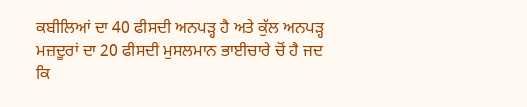ਕਬੀਲਿਆਂ ਦਾ 40 ਫੀਸਦੀ ਅਨਪੜ੍ਹ ਹੈ ਅਤੇ ਕੁੱਲ ਅਨਪੜ੍ਹ ਮਜ਼ਦੂਰਾਂ ਦਾ 20 ਫੀਸਦੀ ਮੁਸਲਮਾਨ ਭਾਈਚਾਰੇ ਚੋਂ ਹੈ ਜਦ ਕਿ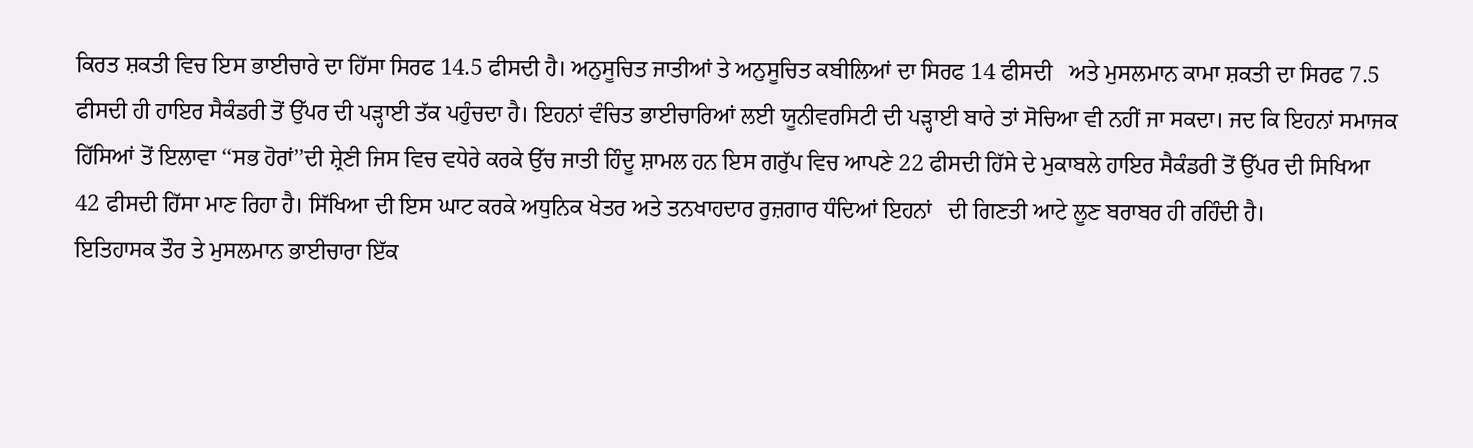ਕਿਰਤ ਸ਼ਕਤੀ ਵਿਚ ਇਸ ਭਾਈਚਾਰੇ ਦਾ ਹਿੱਸਾ ਸਿਰਫ 14.5 ਫੀਸਦੀ ਹੈ। ਅਨੁਸੂਚਿਤ ਜਾਤੀਆਂ ਤੇ ਅਨੁਸੂਚਿਤ ਕਬੀਲਿਆਂ ਦਾ ਸਿਰਫ 14 ਫੀਸਦੀ   ਅਤੇ ਮੁਸਲਮਾਨ ਕਾਮਾ ਸ਼ਕਤੀ ਦਾ ਸਿਰਫ 7.5 ਫੀਸਦੀ ਹੀ ਹਾਇਰ ਸੈਕੰਡਰੀ ਤੋਂ ਉੱਪਰ ਦੀ ਪੜ੍ਹਾਈ ਤੱਕ ਪਹੁੰਚਦਾ ਹੈ। ਇਹਨਾਂ ਵੰਚਿਤ ਭਾਈਚਾਰਿਆਂ ਲਈ ਯੂਨੀਵਰਸਿਟੀ ਦੀ ਪੜ੍ਹਾਈ ਬਾਰੇ ਤਾਂ ਸੋਚਿਆ ਵੀ ਨਹੀਂ ਜਾ ਸਕਦਾ। ਜਦ ਕਿ ਇਹਨਾਂ ਸਮਾਜਕ ਹਿੱਸਿਆਂ ਤੋਂ ਇਲਾਵਾ ‘‘ਸਭ ਹੋਰਾਂ’’ਦੀ ਸ਼੍ਰੇਣੀ ਜਿਸ ਵਿਚ ਵਧੇਰੇ ਕਰਕੇ ਉੱਚ ਜਾਤੀ ਹਿੰਦੂ ਸ਼ਾਮਲ ਹਨ ਇਸ ਗਰੁੱਪ ਵਿਚ ਆਪਣੇ 22 ਫੀਸਦੀ ਹਿੱਸੇ ਦੇ ਮੁਕਾਬਲੇ ਹਾਇਰ ਸੈਕੰਡਰੀ ਤੋਂ ਉੱਪਰ ਦੀ ਸਿਖਿਆ 42 ਫੀਸਦੀ ਹਿੱਸਾ ਮਾਣ ਰਿਹਾ ਹੈ। ਸਿੱਖਿਆ ਦੀ ਇਸ ਘਾਟ ਕਰਕੇ ਅਧੁਨਿਕ ਖੇਤਰ ਅਤੇ ਤਨਖਾਹਦਾਰ ਰੁਜ਼ਗਾਰ ਧੰਦਿਆਂ ਇਹਨਾਂ   ਦੀ ਗਿਣਤੀ ਆਟੇ ਲੂਣ ਬਰਾਬਰ ਹੀ ਰਹਿੰਦੀ ਹੈ।
ਇਤਿਹਾਸਕ ਤੌਰ ਤੇ ਮੁਸਲਮਾਨ ਭਾਈਚਾਰਾ ਇੱਕ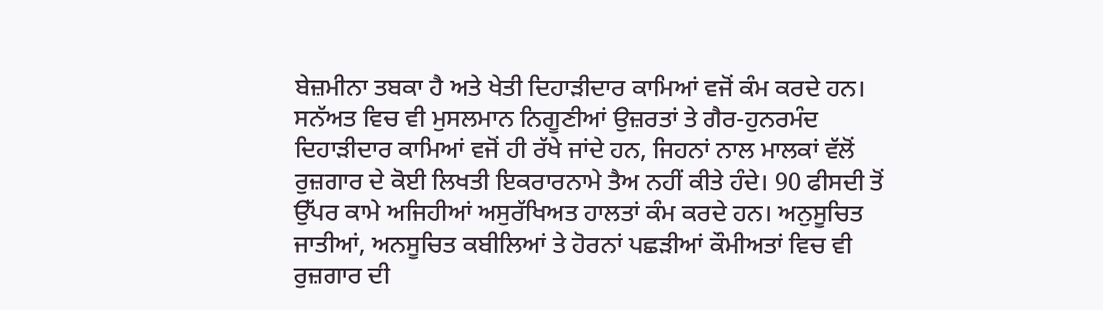ਬੇਜ਼ਮੀਨਾ ਤਬਕਾ ਹੈ ਅਤੇ ਖੇਤੀ ਦਿਹਾੜੀਦਾਰ ਕਾਮਿਆਂ ਵਜੋਂ ਕੰਮ ਕਰਦੇ ਹਨ। ਸਨੱਅਤ ਵਿਚ ਵੀ ਮੁਸਲਮਾਨ ਨਿਗੂਣੀਆਂ ਉਜ਼ਰਤਾਂ ਤੇ ਗੈਰ-ਹੁਨਰਮੰਦ ਦਿਹਾੜੀਦਾਰ ਕਾਮਿਆਂ ਵਜੋਂ ਹੀ ਰੱਖੇ ਜਾਂਦੇ ਹਨ, ਜਿਹਨਾਂ ਨਾਲ ਮਾਲਕਾਂ ਵੱਲੋਂ ਰੁਜ਼ਗਾਰ ਦੇ ਕੋਈ ਲਿਖਤੀ ਇਕਰਾਰਨਾਮੇ ਤੈਅ ਨਹੀਂ ਕੀਤੇ ਹੰਦੇ। 90 ਫੀਸਦੀ ਤੋਂ ਉੱਪਰ ਕਾਮੇ ਅਜਿਹੀਆਂ ਅਸੁਰੱਖਿਅਤ ਹਾਲਤਾਂ ਕੰਮ ਕਰਦੇ ਹਨ। ਅਨੁਸੂਚਿਤ ਜਾਤੀਆਂ, ਅਨਸੂਚਿਤ ਕਬੀਲਿਆਂ ਤੇ ਹੋਰਨਾਂ ਪਛੜੀਆਂ ਕੌਮੀਅਤਾਂ ਵਿਚ ਵੀ ਰੁਜ਼ਗਾਰ ਦੀ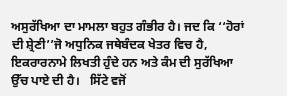ਅਸੁਰੱਖਿਆ ਦਾ ਮਾਮਲਾ ਬਹੁਤ ਗੰਭੀਰ ਹੈ। ਜਦ ਕਿ ‘‘ਹੋਰਾਂ ਦੀ ਸ਼੍ਰੇਣੀ’’ਜੋ ਅਧੁਨਿਕ ਜਥੇਬੰਦਕ ਖੇਤਰ ਵਿਚ ਹੈ, ਇਕਰਾਰਨਾਮੇ ਲਿਖਤੀ ਹੁੰਦੇ ਹਨ ਅਤੇ ਕੰਮ ਦੀ ਸੁਰੱਖਿਆ ਉੱਚ ਪਾਏ ਦੀ ਹੈ।   ਸਿੱਟੇ ਵਜੋਂ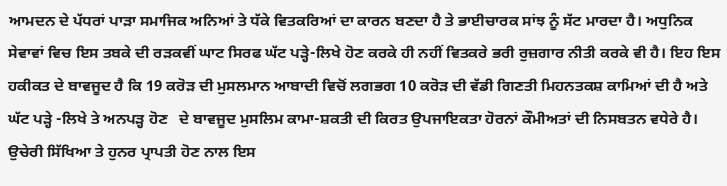ਆਮਦਨ ਦੇ ਪੱਧਰਾਂ ਪਾੜਾ ਸਮਾਜਿਕ ਅਨਿਆਂ ਤੇ ਧੱਕੇ ਵਿਤਕਰਿਆਂ ਦਾ ਕਾਰਨ ਬਣਦਾ ਹੈ ਤੇ ਭਾਈਚਾਰਕ ਸਾਂਝ ਨੂੰ ਸੱਟ ਮਾਰਦਾ ਹੈ। ਅਧੁਨਿਕ ਸੇਵਾਵਾਂ ਵਿਚ ਇਸ ਤਬਕੇ ਦੀ ਰੜਕਵੀਂ ਘਾਟ ਸਿਰਫ ਘੱਟ ਪੜ੍ਹੇ-ਲਿਖੇ ਹੋਣ ਕਰਕੇ ਹੀ ਨਹੀਂ ਵਿਤਕਰੇ ਭਰੀ ਰੁਜ਼ਗਾਰ ਨੀਤੀ ਕਰਕੇ ਵੀ ਹੈ। ਇਹ ਇਸ ਹਕੀਕਤ ਦੇ ਬਾਵਜੂਦ ਹੈ ਕਿ 19 ਕਰੋੜ ਦੀ ਮੁਸਲਮਾਨ ਆਬਾਦੀ ਵਿਚੋਂ ਲਗਭਗ 10 ਕਰੋੜ ਦੀ ਵੱਡੀ ਗਿਣਤੀ ਮਿਹਨਤਕਸ਼ ਕਾਮਿਆਂ ਦੀ ਹੈ ਅਤੇ ਘੱਟ ਪੜ੍ਹੇ -ਲਿਖੇ ਤੇ ਅਨਪੜ੍ਹ ਹੋਣ   ਦੇ ਬਾਵਜੂਦ ਮੁਸਲਿਮ ਕਾਮਾ-ਸ਼ਕਤੀ ਦੀ ਕਿਰਤ ਉਪਜਾਇਕਤਾ ਹੋਰਨਾਂ ਕੌਮੀਅਤਾਂ ਦੀ ਨਿਸਬਤਨ ਵਧੇਰੇ ਹੈ। ਉਚੇਰੀ ਸਿੱਖਿਆ ਤੇ ਹੁਨਰ ਪ੍ਰਾਪਤੀ ਹੋਣ ਨਾਲ ਇਸ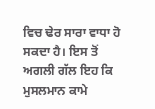ਵਿਚ ਢੇਰ ਸਾਰਾ ਵਾਧਾ ਹੋ ਸਕਦਾ ਹੈ। ਇਸ ਤੋਂ ਅਗਲੀ ਗੱਲ ਇਹ ਕਿ ਮੁਸਲਮਾਨ ਕਾਮੇ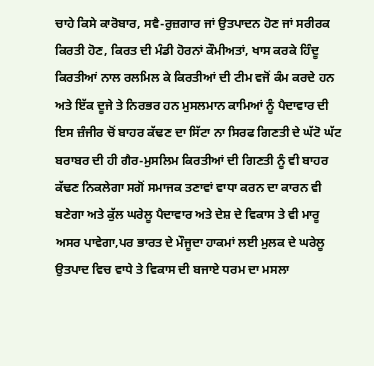ਚਾਹੇ ਕਿਸੇ ਕਾਰੋਬਾਰ, ਸਵੈ-ਰੁਜ਼ਗਾਰ ਜਾਂ ਉਤਪਾਦਨ ਹੋਣ ਜਾਂ ਸਰੀਰਕ ਕਿਰਤੀ ਹੋਣ, ਕਿਰਤ ਦੀ ਮੰਡੀ ਹੋਰਨਾਂ ਕੌਮੀਅਤਾਂ, ਖਾਸ ਕਰਕੇ ਹਿੰਦੂ ਕਿਰਤੀਆਂ ਨਾਲ ਰਲਮਿਲ ਕੇ ਕਿਰਤੀਆਂ ਦੀ ਟੀਮ ਵਜੋਂ ਕੰਮ ਕਰਦੇ ਹਨ   ਅਤੇ ਇੱਕ ਦੂਜੇ ਤੇ ਨਿਰਭਰ ਹਨ ਮੁਸਲਮਾਨ ਕਾਮਿਆਂ ਨੂੰ ਪੈਦਾਵਾਰ ਦੀ ਇਸ ਜ਼ੰਜੀਰ ਚੋਂ ਬਾਹਰ ਕੱਢਣ ਦਾ ਸਿੱਟਾ ਨਾ ਸਿਰਫ ਗਿਣਤੀ ਦੇ ਘੱਟੋ ਘੱਟ ਬਰਾਬਰ ਦੀ ਹੀ ਗੈਰ-ਮੁਸਲਿਮ ਕਿਰਤੀਆਂ ਦੀ ਗਿਣਤੀ ਨੂੰ ਵੀ ਬਾਹਰ ਕੱਢਣ ਨਿਕਲੇਗਾ ਸਗੋਂ ਸਮਾਜਕ ਤਣਾਵਾਂ ਵਾਧਾ ਕਰਨ ਦਾ ਕਾਰਨ ਵੀ ਬਣੇਗਾ ਅਤੇ ਕੁੱਲ ਘਰੇਲੂ ਪੈਦਾਵਾਰ ਅਤੇ ਦੇਸ਼ ਦੇ ਵਿਕਾਸ ਤੇ ਵੀ ਮਾਰੂ ਅਸਰ ਪਾਵੇਗਾ,ਪਰ ਭਾਰਤ ਦੇ ਮੌਜੂਦਾ ਹਾਕਮਾਂ ਲਈ ਮੁਲਕ ਦੇ ਘਰੇਲੂ ਉਤਪਾਦ ਵਿਚ ਵਾਧੇ ਤੇ ਵਿਕਾਸ ਦੀ ਬਜਾਏ ਧਰਮ ਦਾ ਮਸਲਾ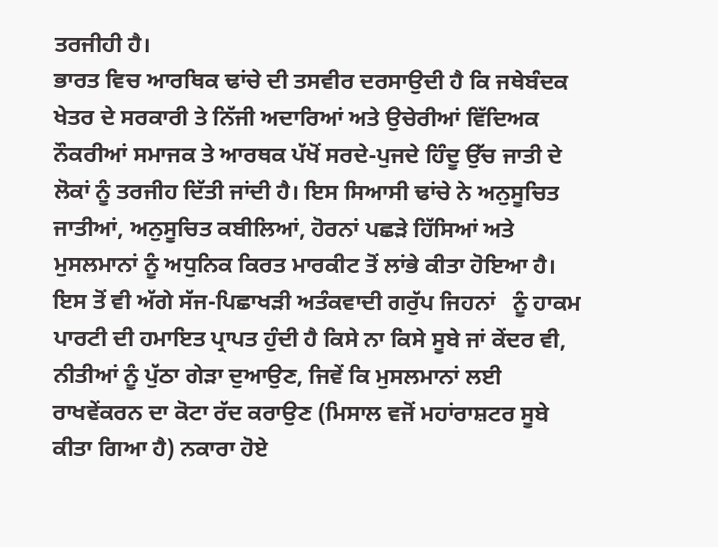ਤਰਜੀਹੀ ਹੈ।
ਭਾਰਤ ਵਿਚ ਆਰਥਿਕ ਢਾਂਚੇ ਦੀ ਤਸਵੀਰ ਦਰਸਾਉਦੀ ਹੈ ਕਿ ਜਥੇਬੰਦਕ ਖੇਤਰ ਦੇ ਸਰਕਾਰੀ ਤੇ ਨਿੱਜੀ ਅਦਾਰਿਆਂ ਅਤੇ ਉਚੇਰੀਆਂ ਵਿੱਦਿਅਕ ਨੌਕਰੀਆਂ ਸਮਾਜਕ ਤੇ ਆਰਥਕ ਪੱਖੋਂ ਸਰਦੇ-ਪੁਜਦੇ ਹਿੰਦੂ ਉੱਚ ਜਾਤੀ ਦੇ ਲੋਕਾਂ ਨੂੰ ਤਰਜੀਹ ਦਿੱਤੀ ਜਾਂਦੀ ਹੈ। ਇਸ ਸਿਆਸੀ ਢਾਂਚੇ ਨੇ ਅਨੁਸੂਚਿਤ ਜਾਤੀਆਂ, ਅਨੁਸੂਚਿਤ ਕਬੀਲਿਆਂ, ਹੋਰਨਾਂ ਪਛੜੇ ਹਿੱਸਿਆਂ ਅਤੇ ਮੁਸਲਮਾਨਾਂ ਨੂੰ ਅਧੁਨਿਕ ਕਿਰਤ ਮਾਰਕੀਟ ਤੋਂ ਲਾਂਭੇ ਕੀਤਾ ਹੋਇਆ ਹੈ। ਇਸ ਤੋਂ ਵੀ ਅੱਗੇ ਸੱਜ-ਪਿਛਾਖੜੀ ਅਤੰਕਵਾਦੀ ਗਰੁੱਪ ਜਿਹਨਾਂ   ਨੂੰ ਹਾਕਮ ਪਾਰਟੀ ਦੀ ਹਮਾਇਤ ਪ੍ਰਾਪਤ ਹੁੰਦੀ ਹੈ ਕਿਸੇ ਨਾ ਕਿਸੇ ਸੂਬੇ ਜਾਂ ਕੇਂਦਰ ਵੀ, ਨੀਤੀਆਂ ਨੂੰ ਪੁੱਠਾ ਗੇੜਾ ਦੁਆਉਣ, ਜਿਵੇਂ ਕਿ ਮੁਸਲਮਾਨਾਂ ਲਈ ਰਾਖਵੇਂਕਰਨ ਦਾ ਕੋਟਾ ਰੱਦ ਕਰਾਉਣ (ਮਿਸਾਲ ਵਜੋਂ ਮਹਾਂਰਾਸ਼ਟਰ ਸੂਬੇ ਕੀਤਾ ਗਿਆ ਹੈ) ਨਕਾਰਾ ਹੋਏ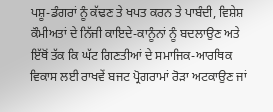ਪਸ਼ੂ-ਡੰਗਰਾਂ ਨੂੰ ਕੱਢਣ ਤੇ ਖਪਤ ਕਰਨ ਤੇ ਪਾਬੰਦੀ, ਵਿਸ਼ੇਸ਼ ਕੌਮੀਅਤਾਂ ਦੇ ਨਿੱਜੀ ਕਾਇਦੇ-ਕਾਨੂੰਨਾਂ ਨੂੰ ਬਦਲਾਉਣ ਅਤੇ ਇੱਥੋਂ ਤੱਕ ਕਿ ਘੱਟ ਗਿਣਤੀਆਂ ਦੇ ਸਮਾਜਿਕ-ਆਰਥਿਕ ਵਿਕਾਸ ਲਈ ਰਾਖਵੇਂ ਬਜਟ ਪ੍ਰੋਗਰਾਮਾਂ ਰੋੜਾ ਅਟਕਾਉਣ ਜਾਂ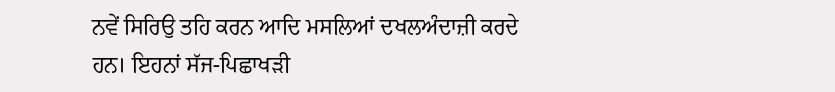ਨਵੇਂ ਸਿਰਿਉ ਤਹਿ ਕਰਨ ਆਦਿ ਮਸਲਿਆਂ ਦਖਲਅੰਦਾਜ਼ੀ ਕਰਦੇ ਹਨ। ਇਹਨਾਂ ਸੱਜ-ਪਿਛਾਖੜੀ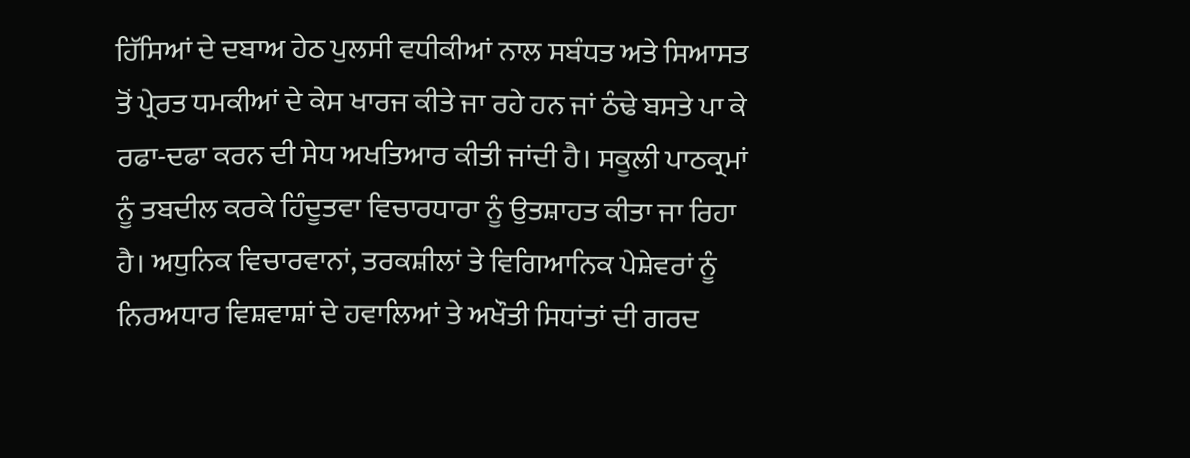ਹਿੱਸਿਆਂ ਦੇ ਦਬਾਅ ਹੇਠ ਪੁਲਸੀ ਵਧੀਕੀਆਂ ਨਾਲ ਸਬੰਧਤ ਅਤੇ ਸਿਆਸਤ ਤੋਂ ਪ੍ਰੇਰਤ ਧਮਕੀਆਂ ਦੇ ਕੇਸ ਖਾਰਜ ਕੀਤੇ ਜਾ ਰਹੇ ਹਨ ਜਾਂ ਠੰਢੇ ਬਸਤੇ ਪਾ ਕੇ ਰਫਾ-ਦਫਾ ਕਰਨ ਦੀ ਸੇਧ ਅਖਤਿਆਰ ਕੀਤੀ ਜਾਂਦੀ ਹੈ। ਸਕੂਲੀ ਪਾਠਕ੍ਰਮਾਂ ਨੂੰ ਤਬਦੀਲ ਕਰਕੇ ਹਿੰਦੂਤਵਾ ਵਿਚਾਰਧਾਰਾ ਨੂੰ ਉਤਸ਼ਾਹਤ ਕੀਤਾ ਜਾ ਰਿਹਾ ਹੈ। ਅਧੁਨਿਕ ਵਿਚਾਰਵਾਨਾਂ, ਤਰਕਸ਼ੀਲਾਂ ਤੇ ਵਿਗਿਆਨਿਕ ਪੇਸ਼ੇਵਰਾਂ ਨੂੰ ਨਿਰਅਧਾਰ ਵਿਸ਼ਵਾਸ਼ਾਂ ਦੇ ਹਵਾਲਿਆਂ ਤੇ ਅਖੌਤੀ ਸਿਧਾਂਤਾਂ ਦੀ ਗਰਦ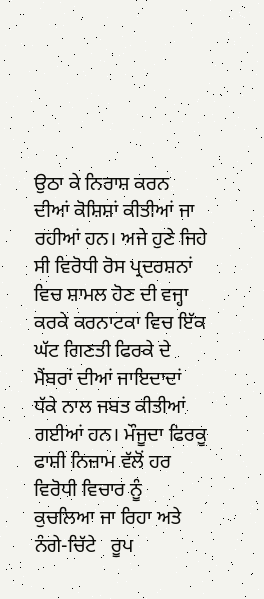ਉਠਾ ਕੇ ਨਿਰਾਸ਼ ਕਰਨ ਦੀਆਂ ਕੋਸ਼ਿਸ਼ਾਂ ਕੀਤੀਆਂ ਜਾ ਰਹੀਆਂ ਹਨ। ਅਜੇ ਹੁਣੇ ਜਿਹੇ ਸੀ ਵਿਰੋਧੀ ਰੋਸ ਪ੍ਰਦਰਸ਼ਨਾਂ ਵਿਚ ਸ਼ਾਮਲ ਹੋਣ ਦੀ ਵਜ੍ਹਾ ਕਰਕੇ ਕਰਨਾਟਕਾ ਵਿਚ ਇੱਕ ਘੱਟ ਗਿਣਤੀ ਫਿਰਕੇ ਦੇ ਮੈਂਬਰਾਂ ਦੀਆਂ ਜਾਇਦਾਦਾਂ ਧੱਕੇ ਨਾਲ ਜਬਤ ਕੀਤੀਆਂ ਗਈਆਂ ਹਨ। ਮੌਜੂਦਾ ਫਿਰਕੂ ਫਾਸ਼ੀ ਨਿਜ਼ਾਮ ਵੱਲੋਂ ਹਰ ਵਿਰੋਧੀ ਵਿਚਾਰ ਨੂੰ ਕੁਚਲਿਆ ਜਾ ਰਿਹਾ ਅਤੇ ਨੰਗੇ-ਚਿੱਟੇ   ਰੂਪ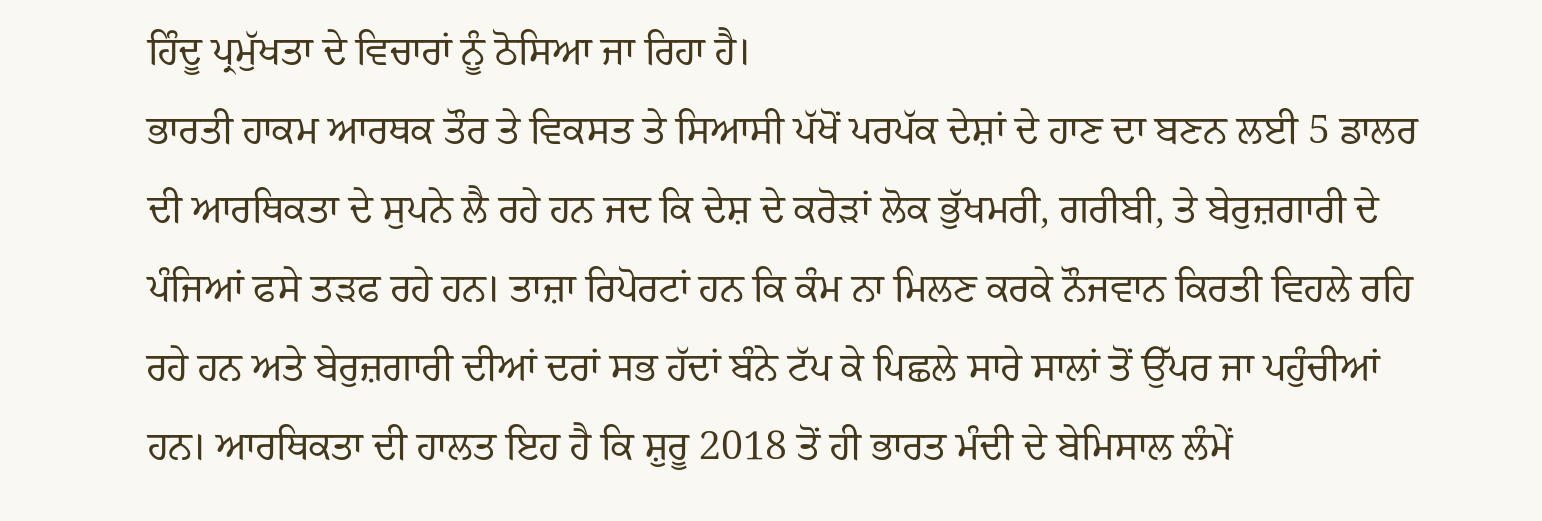ਹਿੰਦੂ ਪ੍ਰਮੁੱਖਤਾ ਦੇ ਵਿਚਾਰਾਂ ਨੂੰ ਠੋਸਿਆ ਜਾ ਰਿਹਾ ਹੈ।
ਭਾਰਤੀ ਹਾਕਮ ਆਰਥਕ ਤੌਰ ਤੇ ਵਿਕਸਤ ਤੇ ਸਿਆਸੀ ਪੱਖੋਂ ਪਰਪੱਕ ਦੇਸ਼ਾਂ ਦੇ ਹਾਣ ਦਾ ਬਣਨ ਲਈ 5 ਡਾਲਰ ਦੀ ਆਰਥਿਕਤਾ ਦੇ ਸੁਪਨੇ ਲੈ ਰਹੇ ਹਨ ਜਦ ਕਿ ਦੇਸ਼ ਦੇ ਕਰੋੜਾਂ ਲੋਕ ਭੁੱਖਮਰੀ, ਗਰੀਬੀ, ਤੇ ਬੇਰੁਜ਼ਗਾਰੀ ਦੇ ਪੰਜਿਆਂ ਫਸੇ ਤੜਫ ਰਹੇ ਹਨ। ਤਾਜ਼ਾ ਰਿਪੋਰਟਾਂ ਹਨ ਕਿ ਕੰਮ ਨਾ ਮਿਲਣ ਕਰਕੇ ਨੌਜਵਾਨ ਕਿਰਤੀ ਵਿਹਲੇ ਰਹਿ ਰਹੇ ਹਨ ਅਤੇ ਬੇਰੁਜ਼ਗਾਰੀ ਦੀਆਂ ਦਰਾਂ ਸਭ ਹੱਦਾਂ ਬੰਨੇ ਟੱਪ ਕੇ ਪਿਛਲੇ ਸਾਰੇ ਸਾਲਾਂ ਤੋਂ ਉੱਪਰ ਜਾ ਪਹੁੰਚੀਆਂ ਹਨ। ਆਰਥਿਕਤਾ ਦੀ ਹਾਲਤ ਇਹ ਹੈ ਕਿ ਸ਼ੁਰੂ 2018 ਤੋਂ ਹੀ ਭਾਰਤ ਮੰਦੀ ਦੇ ਬੇਮਿਸਾਲ ਲੰਮੇਂ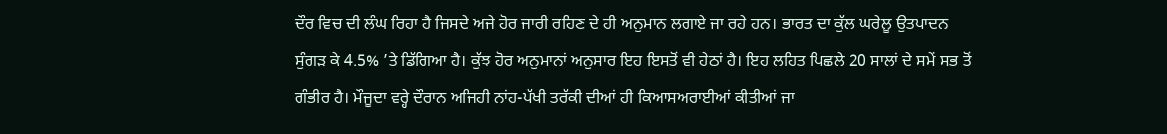ਦੌਰ ਵਿਚ ਦੀ ਲੰਘ ਰਿਹਾ ਹੈ ਜਿਸਦੇ ਅਜੇ ਹੋਰ ਜਾਰੀ ਰਹਿਣ ਦੇ ਹੀ ਅਨੁਮਾਨ ਲਗਾਏ ਜਾ ਰਹੇ ਹਨ। ਭਾਰਤ ਦਾ ਕੁੱਲ ਘਰੇਲੂ ਉਤਪਾਦਨ ਸੁੰਗੜ ਕੇ 4.5% ’ਤੇ ਡਿੱਗਿਆ ਹੈ। ਕੁੱਝ ਹੋਰ ਅਨੁਮਾਨਾਂ ਅਨੁਸਾਰ ਇਹ ਇਸਤੋਂ ਵੀ ਹੇਠਾਂ ਹੈ। ਇਹ ਲਹਿਤ ਪਿਛਲੇ 20 ਸਾਲਾਂ ਦੇ ਸਮੇਂ ਸਭ ਤੋਂ ਗੰਭੀਰ ਹੈ। ਮੌਜੂਦਾ ਵਰ੍ਹੇ ਦੌਰਾਨ ਅਜਿਹੀ ਨਾਂਹ-ਪੱਖੀ ਤਰੱਕੀ ਦੀਆਂ ਹੀ ਕਿਆਸਅਰਾਈਆਂ ਕੀਤੀਆਂ ਜਾ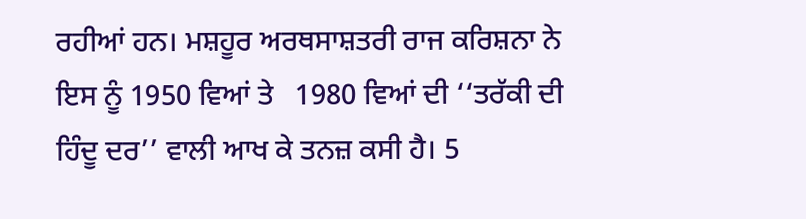ਰਹੀਆਂ ਹਨ। ਮਸ਼ਹੂਰ ਅਰਥਸਾਸ਼ਤਰੀ ਰਾਜ ਕਰਿਸ਼ਨਾ ਨੇ ਇਸ ਨੂੰ 1950 ਵਿਆਂ ਤੇ   1980 ਵਿਆਂ ਦੀ ‘‘ਤਰੱਕੀ ਦੀ ਹਿੰਦੂ ਦਰ’’ ਵਾਲੀ ਆਖ ਕੇ ਤਨਜ਼ ਕਸੀ ਹੈ। 5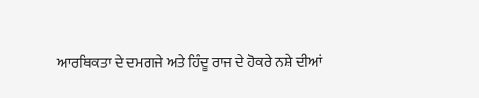ਆਰਥਿਕਤਾ ਦੇ ਦਮਗਜੇ ਅਤੇ ਹਿੰਦੂ ਰਾਜ ਦੇ ਹੋਕਰੇ ਨਸ਼ੇ ਦੀਆਂ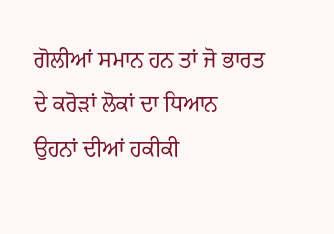ਗੋਲੀਆਂ ਸਮਾਨ ਹਨ ਤਾਂ ਜੋ ਭਾਰਤ ਦੇ ਕਰੋੜਾਂ ਲੋਕਾਂ ਦਾ ਧਿਆਨ ਉਹਨਾਂ ਦੀਆਂ ਹਕੀਕੀ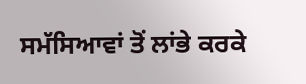ਸਮੱਸਿਆਵਾਂ ਤੋਂ ਲਾਂਭੇ ਕਰਕੇ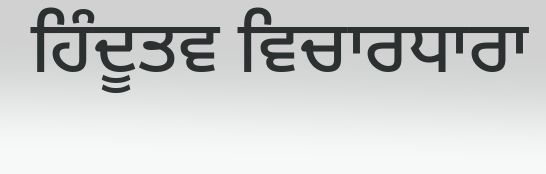ਹਿੰਦੂਤਵ ਵਿਚਾਰਧਾਰਾ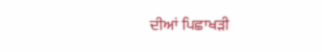ਦੀਆਂ ਪਿਛਾਖੜੀ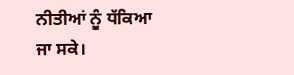ਨੀਤੀਆਂ ਨੂੰ ਧੱਕਿਆ ਜਾ ਸਕੇ।